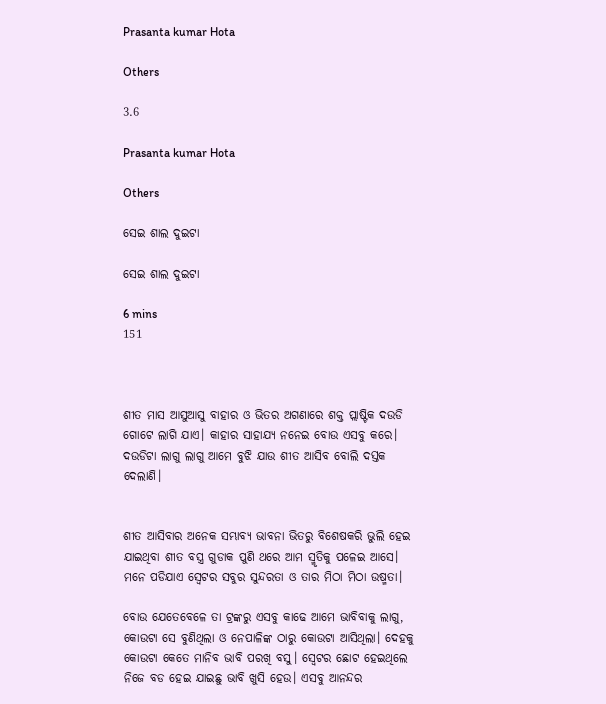Prasanta kumar Hota

Others

3.6

Prasanta kumar Hota

Others

ସେଇ ଶାଲ ଦୁଇଟା

ସେଇ ଶାଲ ଦୁଇଟା

6 mins
151



ଶୀତ ମାସ ଆସୁଆସୁ ବାହାର ଓ ଭିତର ଅଗଣାରେ ଶକ୍ତ ପ୍ଲାଷ୍ଟିକ ଦଉଡି ଗୋଟେ ଲାଗି ଯାଏ। କାହାର ସାହାଯ୍ୟ ନନେଇ ବୋଉ ଏସବୁ କରେ। ଦଉଡିଟା ଲାଗୁ ଲାଗୁ ଆମେ ବୁଝି ଯାଉ ଶୀତ ଆସିବ ବୋଲି ଦସ୍ତକ ଦେଲାଣି।


ଶୀତ ଆସିବାର ଅନେକ ସମ୍ଭାବ୍ୟ ଭାବନା ଭିତରୁ ବିଶେଷକରି ଭୁଲି ହେଇ ଯାଇଥିବା ଶୀତ ବସ୍ତ୍ର ଗୁଡାକ ପୁଣି ଥରେ ଆମ ସ୍ମୃତିକୁ ପଳେଇ ଆସେ। ମନେ ପଡିଯାଏ ସ୍ୱେଟର ସବୁର ସୁନ୍ଦରତା ଓ ତାର ମିଠା ମିଠା ଉଷ୍ମତା।

ବୋଉ ଯେତେବେଳେ ତା ଟ୍ରଙ୍କରୁ ଏସବୁ କାଢେ ଆମେ ଭାବିବାକୁ ଲାଗୁ, କୋଉଟା ସେ ବୁଣିଥିଲା ଓ ନେପାଳିଙ୍କ ଠାରୁ କୋଉଟା ଆସିଥିଲା। ଦେହକୁ କୋଉଟା କେତେ ମାନିବ ଭାବି ପରଖି ବସୁ। ସ୍ୱେଟର ଛୋଟ ହେଇଥିଲେ ନିଜେ ବଡ ହେଇ ଯାଇଛୁ ଭାବି ଖୁସି ହେଉ। ଏସବୁ ଆନନ୍ଦର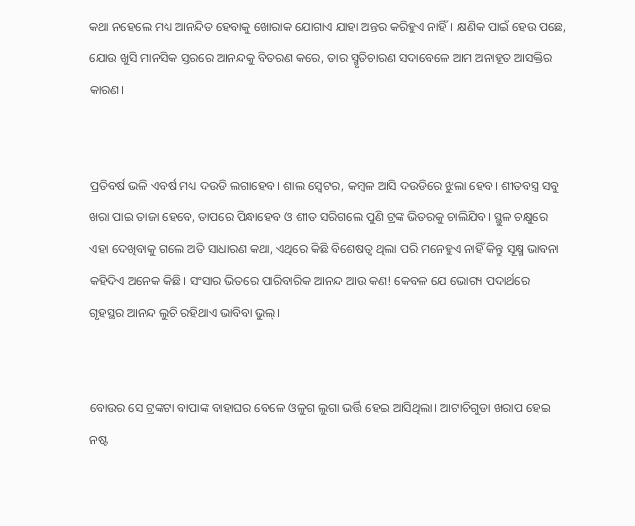କଥା ନହେଲେ ମଧ୍ୟ ଆନନ୍ଦିତ ହେବାକୁ ଖୋରାକ ଯୋଗାଏ ଯାହା ଅନ୍ତର କରିହୁଏ ନାହିଁ। କ୍ଷଣିକ ପାଇଁ ହେଉ ପଛେ, ଯୋଉ ଖୁସି ମାନସିକ ସ୍ତରରେ ଆନନ୍ଦକୁ ବିତରଣ କରେ, ତାର ସ୍ମୃତିଚାରଣ ସଦାବେଳେ ଆମ ଅନାହୂତ ଆସକ୍ତିର କାରଣ।


ପ୍ରତିବର୍ଷ ଭଳି ଏବର୍ଷ ମଧ୍ୟ ଦଉଡି ଲଗାହେବ। ଶାଲ ସ୍ୱେଟର, କମ୍ବଳ ଆସି ଦଉଡିରେ ଝୁଲା ହେବ। ଶୀତବସ୍ତ୍ର ସବୁ ଖରା ପାଇ ତାଜା ହେବେ, ତାପରେ ପିନ୍ଧାହେବ ଓ ଶୀତ ସରିଗଲେ ପୁଣି ଟ୍ରଙ୍କ ଭିତରକୁ ଚାଲିଯିବ। ସ୍ଥୁଳ ଚକ୍ଷୁରେ ଏହା ଦେଖିବାକୁ ଗଲେ ଅତି ସାଧାରଣ କଥା, ଏଥିରେ କିଛି ବିଶେଷତ୍ୱ ଥିଲା ପରି ମନେହୁଏ ନାହିଁ କିନ୍ତୁ ସୂକ୍ଷ୍ମ ଭାବନା କହିଦିଏ ଅନେକ କିଛି। ସଂସାର ଭିତରେ ପାରିବାରିକ ଆନନ୍ଦ ଆଉ କଣ! କେବଳ ଯେ ଭୋଗ୍ୟ ପଦାର୍ଥରେ ଗୃହସ୍ଥର ଆନନ୍ଦ ଲୁଚି ରହିଥାଏ ଭାବିବା ଭୁଲ୍।


ବୋଉର ସେ ଟ୍ରଙ୍କଟା ବାପାଙ୍କ ବାହାଘର ବେଳେ ଓଳୁଗ ଲୁଗା ଭର୍ତ୍ତି ହେଇ ଆସିଥିଲା। ଆଟାଚିଗୁଡା ଖରାପ ହେଇ ନଷ୍ଟ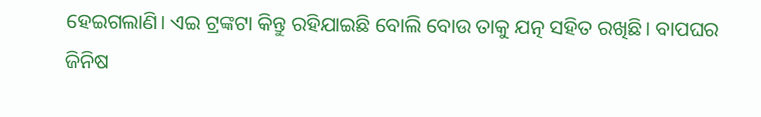ହେଇଗଲାଣି। ଏଇ ଟ୍ରଙ୍କଟା କିନ୍ତୁ ରହିଯାଇଛି ବୋଲି ବୋଉ ତାକୁ ଯତ୍ନ ସହିତ ରଖିଛି। ବାପଘର ଜିନିଷ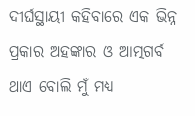ଦୀର୍ଘସ୍ଥାୟୀ କହିବାରେ ଏକ ଭିନ୍ନ ପ୍ରକାର ଅହଙ୍କାର ଓ ଆତ୍ମଗର୍ବ ଥାଏ ବୋଲି ମୁଁ ମଧ୍ୟ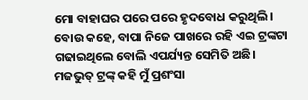ମୋ ବାହାଘର ପରେ ପରେ ହୃଦବୋଧ କରୁଥିଲି। ବୋଉ କହେ, ବାପା ନିଜେ ପାଖରେ ରହି ଏଇ ଟ୍ରଙ୍କଟା ଗଢାଇଥିଲେ ବୋଲି ଏପର୍ଯ୍ୟନ୍ତ ସେମିତି ଅଛି। ମଜଭୁତ୍ ଟ୍ରଙ୍କ୍ କହି ମୁଁ ପ୍ରଶଂସା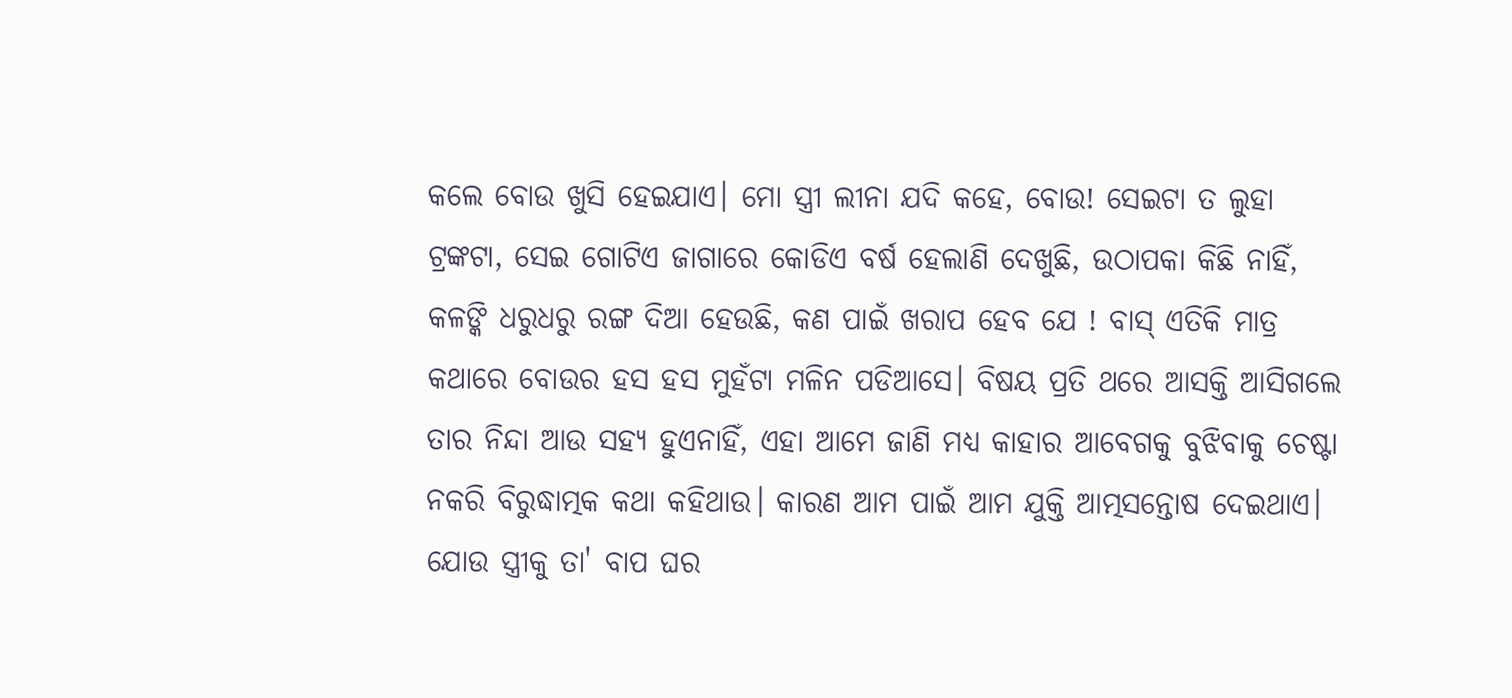କଲେ ବୋଉ ଖୁସି ହେଇଯାଏ। ମୋ ସ୍ତ୍ରୀ ଲୀନା ଯଦି କହେ, ବୋଉ! ସେଇଟା ତ ଲୁହା ଟ୍ରଙ୍କଟା, ସେଇ ଗୋଟିଏ ଜାଗାରେ କୋଡିଏ ବର୍ଷ ହେଲାଣି ଦେଖୁଛି, ଉଠାପକା କିଛି ନାହିଁ, କଳଙ୍କି ଧରୁଧରୁ ରଙ୍ଗ ଦିଆ ହେଉଛି, କଣ ପାଇଁ ଖରାପ ହେବ ଯେ ! ବାସ୍ ଏତିକି ମାତ୍ର କଥାରେ ବୋଉର ହସ ହସ ମୁହଁଟା ମଳିନ ପଡିଆସେ। ବିଷୟ ପ୍ରତି ଥରେ ଆସକ୍ତି ଆସିଗଲେ ତାର ନିନ୍ଦା ଆଉ ସହ୍ୟ ହୁଏନାହିଁ, ଏହା ଆମେ ଜାଣି ମଧ୍ୟ କାହାର ଆବେଗକୁ ବୁଝିବାକୁ ଚେଷ୍ଟା ନକରି ବିରୁଦ୍ଧାତ୍ମକ କଥା କହିଥାଉ। କାରଣ ଆମ ପାଇଁ ଆମ ଯୁକ୍ତି ଆତ୍ମସନ୍ତୋଷ ଦେଇଥାଏ। ଯୋଉ ସ୍ତ୍ରୀକୁ ତା' ବାପ ଘର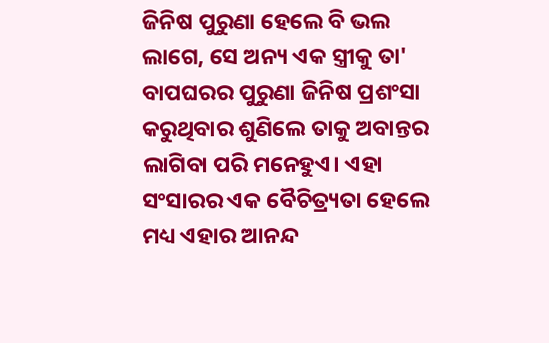ଜିନିଷ ପୁରୁଣା ହେଲେ ବି ଭଲ ଲାଗେ, ସେ ଅନ୍ୟ ଏକ ସ୍ତ୍ରୀକୁ ତା' ବାପଘରର ପୁରୁଣା ଜିନିଷ ପ୍ରଶଂସା କରୁଥିବାର ଶୁଣିଲେ ତାକୁ ଅବାନ୍ତର ଲାଗିବା ପରି ମନେହୁଏ। ଏହା ସଂସାରର ଏକ ବୈଚିତ୍ର୍ୟତା ହେଲେ ମଧ୍ୟ ଏହାର ଆନନ୍ଦ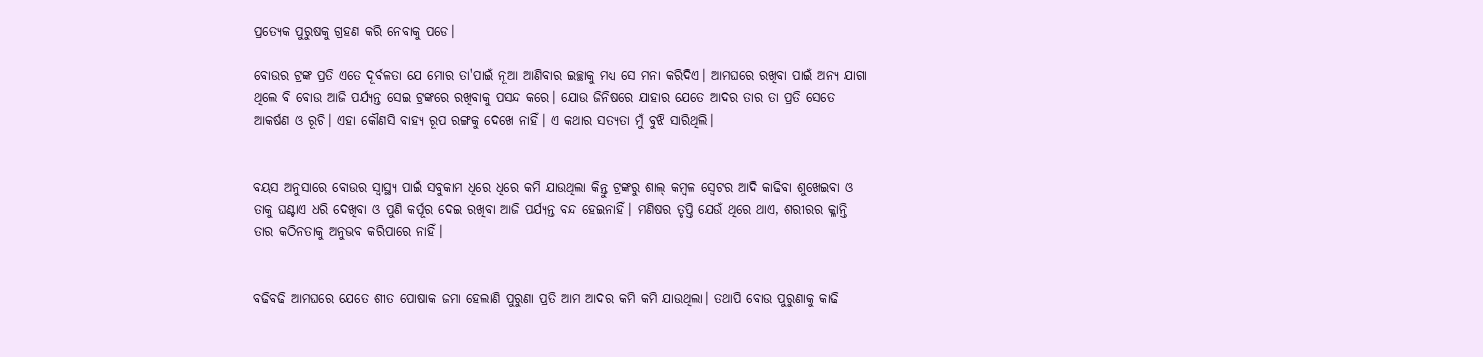ପ୍ରତ୍ୟେକ ପୁରୁଷକୁ ଗ୍ରହଣ କରି ନେବାକୁ ପଡେ।

ବୋଉର ଟ୍ରଙ୍କ ପ୍ରତି ଏତେ ଦୂର୍ବଳତା ଯେ ମୋର ତା'ପାଇଁ ନୂଆ ଆଣିବାର ଇଚ୍ଛାକୁ ମଧ୍ୟ ସେ ମନା କରିଦିଏ। ଆମଘରେ ରଖିବା ପାଇଁ ଅନ୍ୟ ଯାଗା ଥିଲେ ବି ବୋଉ ଆଜି ପର୍ଯ୍ୟନ୍ତ ସେଇ ଟ୍ରଙ୍କରେ ରଖିବାକୁ ପସନ୍ଦ କରେ। ଯୋଉ ଜିନିଷରେ ଯାହାର ଯେତେ ଆଦର ତାର ତା ପ୍ରତି ସେତେ ଆକର୍ଷଣ ଓ ରୂଚି। ଏହା କୌଣସି ବାହ୍ୟ ରୂପ ରଙ୍ଗକୁ ଦେଖେ ନାହିଁ। ଏ କଥାର ସତ୍ୟତା ମୁଁ ବୁଝି ସାରିଥିଲି।


ବୟସ ଅନୁସାରେ ବୋଉର ସ୍ଵାସ୍ଥ୍ୟ ପାଇଁ ସବୁକାମ ଧିରେ ଧିରେ କମି ଯାଉଥିଲା କିନ୍ତୁ ଟ୍ରଙ୍କରୁ ଶାଲ୍ କମ୍ବଳ ସ୍ୱେଟର ଆଦି କାଢିବା ଶୁଖେଇବା ଓ ତାକୁ ଘଣ୍ଟାଏ ଧରି ଦେଖିବା ଓ ପୁଣି କର୍ପୂର ଦେଇ ରଖିବା ଆଜି ପର୍ଯ୍ୟନ୍ତ ବନ୍ଦ ହେଇନାହିଁ। ମଣିଷର ତୃପ୍ତି ଯେଉଁ ଥିରେ ଥାଏ, ଶରୀରର କ୍ଳାନ୍ତି ତାର କଠିନତାକୁ ଅନୁଭବ କରିପାରେ ନାହିଁ।


ବଢିବଢି ଆମଘରେ ଯେତେ ଶୀତ ପୋଷାକ ଜମା ହେଲାଣି ପୁରୁଣା ପ୍ରତି ଆମ ଆଦର କମି କମି ଯାଉଥିଲା। ତଥାପି ବୋଉ ପୁରୁଣାକୁ କାଢି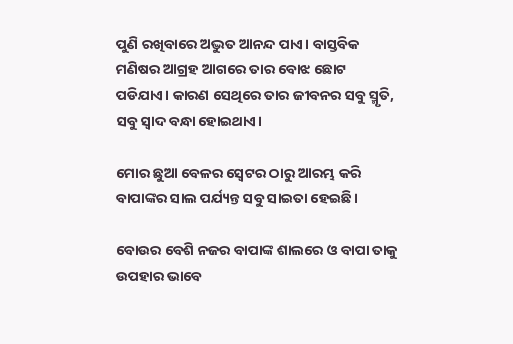ପୁଣି ରଖିବାରେ ଅଦ୍ଭୁତ ଆନନ୍ଦ ପାଏ। ବାସ୍ତବିକ ମଣିଷର ଆଗ୍ରହ ଆଗରେ ତାର ବୋଝ ଛୋଟ ପଡିଯାଏ। କାରଣ ସେଥିରେ ତାର ଜୀବନର ସବୁ ସ୍ମୃତି, ସବୁ ସ୍ୱାଦ ବନ୍ଧା ହୋଇଥାଏ।

ମୋର ଛୁଆ ବେଳର ସ୍ୱେଟର ଠାରୁ ଆରମ୍ଭ କରି ବାପାଙ୍କର ସାଲ ପର୍ଯ୍ୟନ୍ତ ସବୁ ସାଇତା ହେଇଛି।

ବୋଉର ବେଶି ନଜର ବାପାଙ୍କ ଶାଲରେ ଓ ବାପା ତାକୁ ଉପହାର ଭାବେ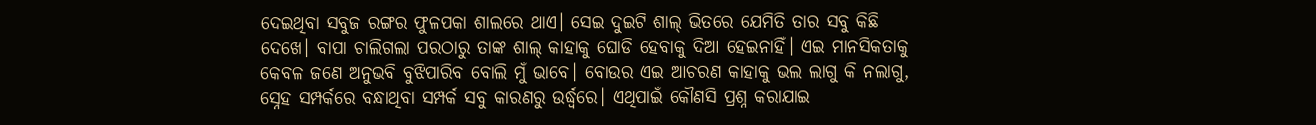ଦେଇଥିବା ସବୁଜ ରଙ୍ଗର ଫୁଳପକା ଶାଲରେ ଥାଏ। ସେଇ ଦୁଇଟି ଶାଲ୍ ଭିତରେ ଯେମିତି ତାର ସବୁ କିଛି ଦେଖେ। ବାପା ଚାଲିଗଲା ପରଠାରୁ ତାଙ୍କ ଶାଲ୍ କାହାକୁ ଘୋଡି ହେବାକୁ ଦିଆ ହେଇନାହିଁ। ଏଇ ମାନସିକତାକୁ କେବଳ ଜଣେ ଅନୁଭବି ବୁଝିପାରିବ ବୋଲି ମୁଁ ଭାବେ। ବୋଉର ଏଇ ଆଚରଣ କାହାକୁ ଭଲ ଲାଗୁ କି ନଲାଗୁ, ସ୍ନେହ ସମ୍ପର୍କରେ ବନ୍ଧାଥିବା ସମ୍ପର୍କ ସବୁ କାରଣରୁ ଉର୍ଦ୍ଧ୍ୱରେ। ଏଥିପାଇଁ କୌଣସି ପ୍ରଶ୍ନ କରାଯାଇ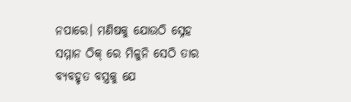ନପାରେ। ମଣିଷକୁ ଯୋଉଠି ସ୍ନେହ ସମ୍ମାନ ଠିକ୍ ରେ ମିଳୁନି ସେଠି ତାର ବ୍ୟବହୃତ ବସ୍ତ୍ରକୁ ଯେ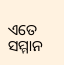ଏତେ ସମ୍ମାନ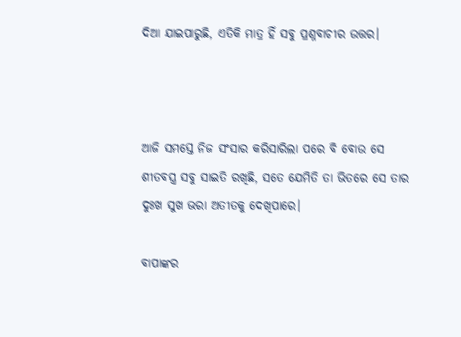ଦିଆ ଯାଇପାରୁଛି, ଏତିକି ମାତ୍ର ହିଁ ସବୁ ପ୍ରଶ୍ନବାଚୀର ଉତ୍ତର।



ଆଜି ସମସ୍ତେ ନିଜ ସଂସାର କରିସାରିଲା ପରେ ବି ବୋଉ ସେ ଶୀତବସ୍ତ୍ର ସବୁ ସାଇତି ରଖିଛି, ସତେ ଯେମିତି ତା ଭିତରେ ସେ ତାର ଦୁଃଖ ସୁଖ ଭରା ଅତୀତକୁ ଦେଖିପାରେ।

ବାପାଙ୍କର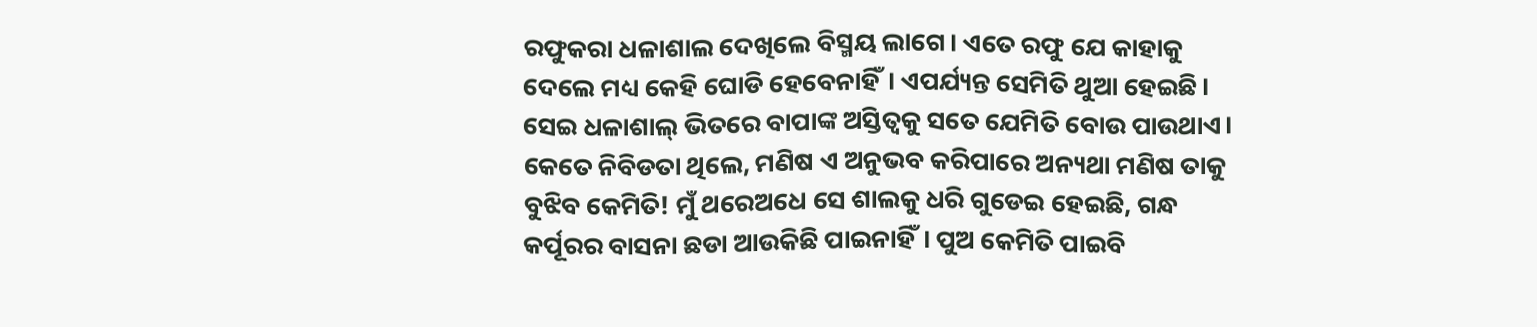ରଫୁକରା ଧଳାଶାଲ ଦେଖିଲେ ବିସ୍ମୟ ଲାଗେ। ଏତେ ରଫୁ ଯେ କାହାକୁ ଦେଲେ ମଧ୍ୟ କେହି ଘୋଡି ହେବେନାହିଁ। ଏପର୍ଯ୍ୟନ୍ତ ସେମିତି ଥୁଆ ହେଇଛି। ସେଇ ଧଳାଶାଲ୍ ଭିତରେ ବାପାଙ୍କ ଅସ୍ତିତ୍ୱକୁ ସତେ ଯେମିତି ବୋଉ ପାଉଥାଏ। କେତେ ନିବିଡତା ଥିଲେ, ମଣିଷ ଏ ଅନୁଭବ କରିପାରେ ଅନ୍ୟଥା ମଣିଷ ତାକୁ ବୁଝିବ କେମିତି! ମୁଁ ଥରେଅଧେ ସେ ଶାଲକୁ ଧରି ଗୁଡେଇ ହେଇଛି, ଗନ୍ଧ କର୍ପୂରର ବାସନା ଛଡା ଆଉକିଛି ପାଇନାହିଁ। ପୁଅ କେମିତି ପାଇବି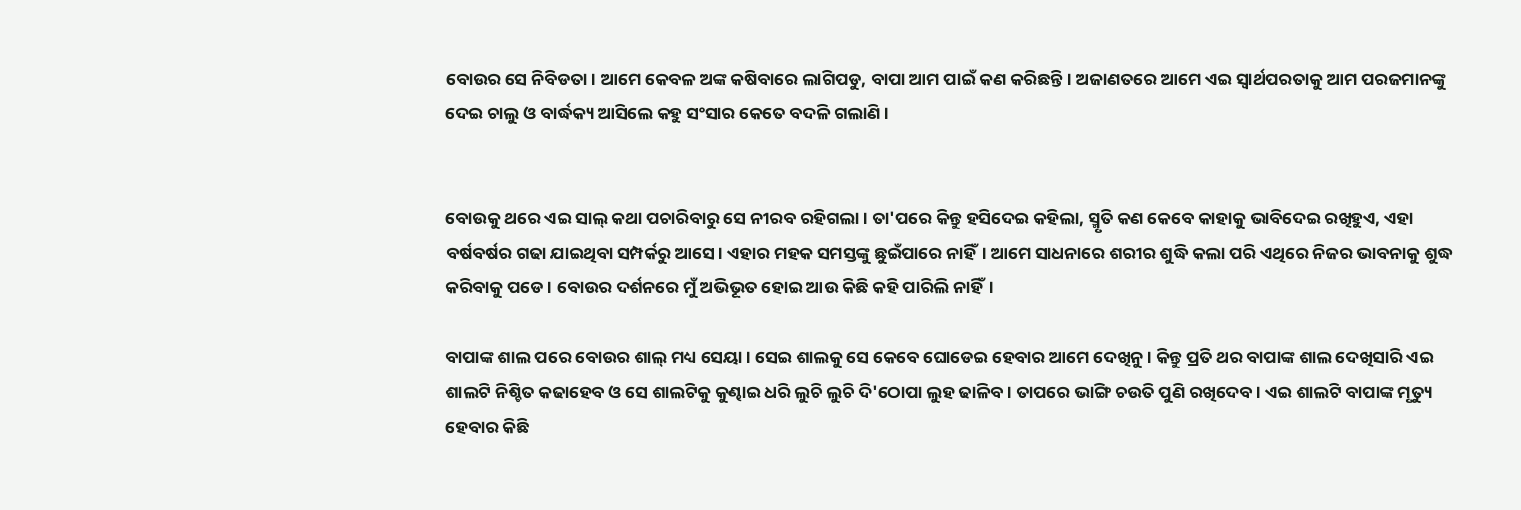ବୋଉର ସେ ନିବିଡତା। ଆମେ କେବଳ ଅଙ୍କ କଷିବାରେ ଲାଗିପଡୁ, ବାପା ଆମ ପାଇଁ କଣ କରିଛନ୍ତି। ଅଜାଣତରେ ଆମେ ଏଇ ସ୍ୱାର୍ଥପରତାକୁ ଆମ ପରଜମାନଙ୍କୁ ଦେଇ ଚାଲୁ ଓ ବାର୍ଦ୍ଧକ୍ୟ ଆସିଲେ କହୁ ସଂସାର କେତେ ବଦଳି ଗଲାଣି।


ବୋଉକୁ ଥରେ ଏଇ ସାଲ୍ କଥା ପଚାରିବାରୁ ସେ ନୀରବ ରହିଗଲା। ତା'ପରେ କିନ୍ତୁ ହସିଦେଇ କହିଲା, ସ୍ମୃତି କଣ କେବେ କାହାକୁ ଭାବିଦେଇ ରଖିହୁଏ, ଏହା ବର୍ଷବର୍ଷର ଗଢା ଯାଇଥିବା ସମ୍ପର୍କରୁ ଆସେ। ଏହାର ମହକ ସମସ୍ତଙ୍କୁ ଛୁଇଁପାରେ ନାହିଁ। ଆମେ ସାଧନାରେ ଶରୀର ଶୁଦ୍ଧି କଲା ପରି ଏଥିରେ ନିଜର ଭାବନାକୁ ଶୁଦ୍ଧ କରିବାକୁ ପଡେ। ବୋଉର ଦର୍ଶନରେ ମୁଁ ଅଭିଭୂତ ହୋଇ ଆଉ କିଛି କହି ପାରିଲି ନାହିଁ।

ବାପାଙ୍କ ଶାଲ ପରେ ବୋଉର ଶାଲ୍ ମଧ୍ୟ ସେୟା। ସେଇ ଶାଲକୁ ସେ କେବେ ଘୋଡେଇ ହେବାର ଆମେ ଦେଖିନୁ। କିନ୍ତୁ ପ୍ରତି ଥର ବାପାଙ୍କ ଶାଲ ଦେଖିସାରି ଏଇ ଶାଲଟି ନିଶ୍ଚିତ କଢାହେବ ଓ ସେ ଶାଲଟିକୁ କୁଣ୍ଢାଇ ଧରି ଲୁଚି ଲୁଚି ଦି'ଠୋପା ଲୁହ ଢାଳିବ। ତାପରେ ଭାଙ୍ଗି ଚଉତି ପୁଣି ରଖିଦେବ। ଏଇ ଶାଲଟି ବାପାଙ୍କ ମୃତ୍ୟୁ ହେବାର କିଛି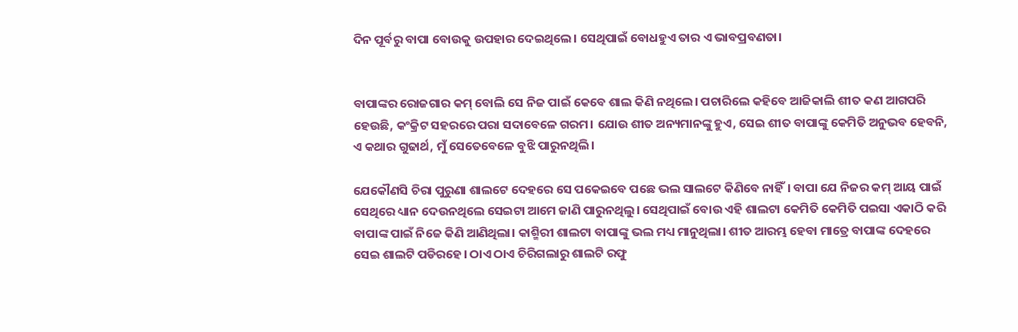ଦିନ ପୂର୍ବରୁ ବାପା ବୋଉକୁ ଉପହାର ଦେଇଥିଲେ। ସେଥିପାଇଁ ବୋଧହୁଏ ତାର ଏ ଭାବପ୍ରବଣତା।


ବାପାଙ୍କର ରୋଜଗାର କମ୍ ବୋଲି ସେ ନିଜ ପାଇଁ କେବେ ଶାଲ କିଣି ନଥିଲେ। ପଚାରିଲେ କହିବେ ଆଜିକାଲି ଶୀତ କଣ ଆଗପରି ହେଉଛି, କଂକ୍ରିଟ ସହରରେ ପରା ସଦାବେଳେ ଗରମ। ଯୋଉ ଶୀତ ଅନ୍ୟମାନଙ୍କୁ ହୁଏ, ସେଇ ଶୀତ ବାପାଙ୍କୁ କେମିତି ଅନୁଭବ ହେବନି, ଏ କଥାର ଗୁଢାର୍ଥ, ମୁଁ ସେତେବେଳେ ବୁଝି ପାରୁନଥିଲି।

ଯେକୌଣସି ଚିରା ପୁରୁଣା ଶାଲଟେ ଦେହରେ ସେ ପକେଇବେ ପଛେ ଭଲ ସାଲଟେ କିଣିବେ ନାହିଁ। ବାପା ଯେ ନିଜର କମ୍ ଆୟ ପାଇଁ ସେଥିରେ ଧ୍ୟାନ ଦେଉନଥିଲେ ସେଇଟା ଆମେ ଜାଣି ପାରୁନଥିଲୁ। ସେଥିପାଇଁ ବୋଉ ଏହି ଶାଲଟା କେମିତି କେମିତି ପଇସା ଏକାଠି କରି ବାପାଙ୍କ ପାଇଁ ନିଜେ କିଣି ଆଣିଥିଲା। କାଶ୍ମିରୀ ଶାଲଟା ବାପାଙ୍କୁ ଭଲ ମଧ୍ୟ ମାନୁଥିଲା। ଶୀତ ଆରମ୍ଭ ହେବା ମାତ୍ରେ ବାପାଙ୍କ ଦେହରେ ସେଇ ଶାଲଟି ପଡିରହେ। ଠାଏ ଠାଏ ଚିରିଗଲାରୁ ଶାଲଟି ରଫୁ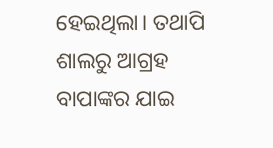ହେଇଥିଲା। ତଥାପି ଶାଲରୁ ଆଗ୍ରହ ବାପାଙ୍କର ଯାଇ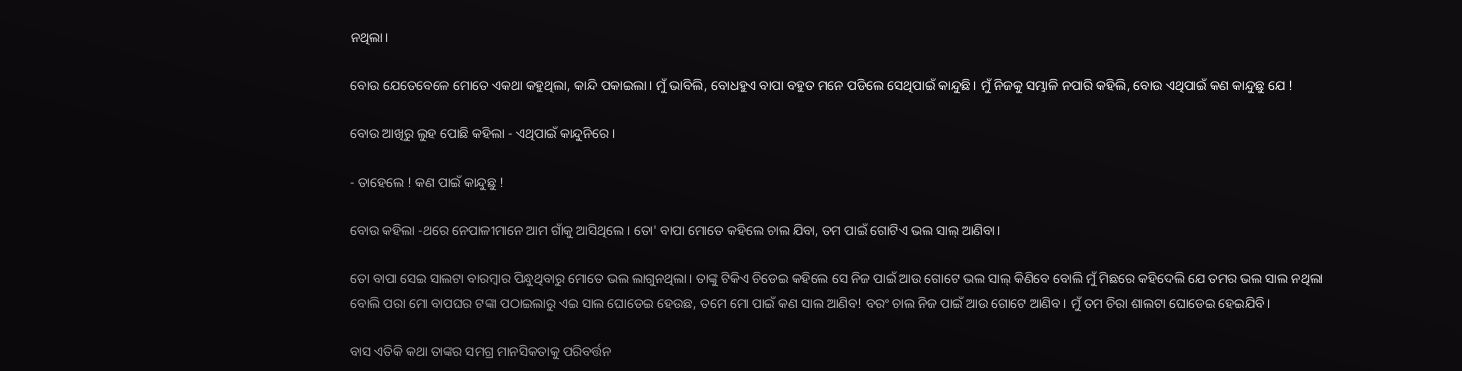ନଥିଲା।

ବୋଉ ଯେତେବେଳେ ମୋତେ ଏକଥା କହୁଥିଲା, କାନ୍ଦି ପକାଇଲା। ମୁଁ ଭାବିଲି, ବୋଧହୁଏ ବାପା ବହୁତ ମନେ ପଡିଲେ ସେଥିପାଇଁ କାନ୍ଦୁଛି। ମୁଁ ନିଜକୁ ସମ୍ଭାଳି ନପାରି କହିଲି, ବୋଉ ଏଥିପାଇଁ କଣ କାନ୍ଦୁଛୁ ଯେ !

ବୋଉ ଆଖିରୁ ଲୁହ ପୋଛି କହିଲା - ଏଥିପାଇଁ କାନ୍ଦୁନିରେ।

- ତାହେଲେ ! କଣ ପାଇଁ କାନ୍ଦୁଛୁ !

ବୋଉ କହିଲା -ଥରେ ନେପାଳୀମାନେ ଆମ ଗାଁକୁ ଆସିଥିଲେ। ତୋ' ବାପା ମୋତେ କହିଲେ ଚାଲ ଯିବା, ତମ ପାଇଁ ଗୋଟିଏ ଭଲ ସାଲ୍ ଆଣିବା।

ତୋ ବାପା ସେଇ ସାଲଟା ବାରମ୍ବାର ପିନ୍ଧୁଥିବାରୁ ମୋତେ ଭଲ ଲାଗୁନଥିଲା। ତାଙ୍କୁ ଟିକିଏ ଚିଡେଇ କହିଲେ ସେ ନିଜ ପାଇଁ ଆଉ ଗୋଟେ ଭଲ ସାଲ୍ କିଣିବେ ବୋଲି ମୁଁ ମିଛରେ କହିଦେଲି ଯେ ତମର ଭଲ ସାଲ ନଥିଲା ବୋଲି ପରା ମୋ ବାପଘର ଟଙ୍କା ପଠାଇଲାରୁ ଏଇ ସାଲ ଘୋଡେଇ ହେଉଛ, ତମେ ମୋ ପାଇଁ କଣ ସାଲ ଆଣିବ! ବରଂ ଚାଲ ନିଜ ପାଇଁ ଆଉ ଗୋଟେ ଆଣିବ। ମୁଁ ତମ ଚିରା ଶାଲଟା ଘୋଡେଇ ହେଇଯିବି।

ବାସ ଏତିକି କଥା ତାଙ୍କର ସମଗ୍ର ମାନସିକତାକୁ ପରିବର୍ତ୍ତନ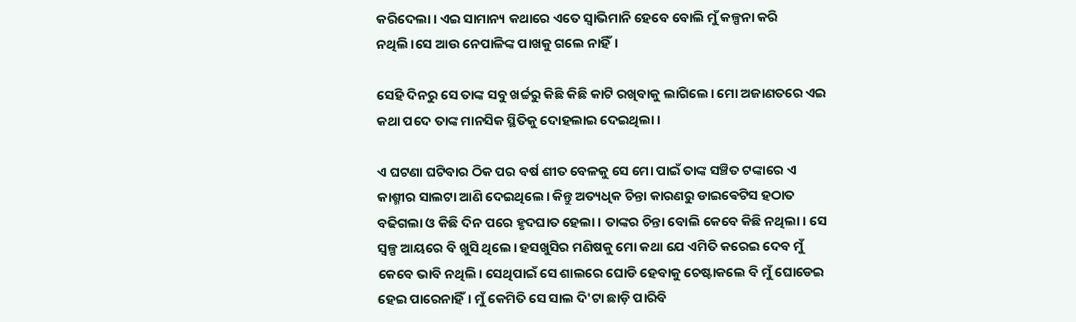କରିଦେଲା। ଏଇ ସାମାନ୍ୟ କଥାରେ ଏତେ ସ୍ୱାଭିମାନି ହେବେ ବୋଲି ମୁଁ କଳ୍ପନା କରି ନଥିଲି।ସେ ଆଉ ନେପାଳିଙ୍କ ପାଖକୁ ଗଲେ ନାହିଁ।

ସେହି ଦିନରୁ ସେ ତାଙ୍କ ସବୁ ଖର୍ଚ୍ଚରୁ କିଛି କିଛି କାଟି ରଖିବାକୁ ଲାଗିଲେ। ମୋ ଅଜାଣତରେ ଏଇ କଥା ପଦେ ତାଙ୍କ ମାନସିକ ସ୍ଥିତିକୁ ଦୋହଲାଇ ଦେଇଥିଲା।

ଏ ଘଟଣା ଘଟିବାର ଠିକ ପର ବର୍ଷ ଶୀତ ବେଳକୁ ସେ ମୋ ପାଇଁ ତାଙ୍କ ସଞ୍ଚିତ ଟଙ୍କାରେ ଏ କାଶ୍ମୀର ସାଲଟା ଆଣି ଦେଇଥିଲେ। କିନ୍ତୁ ଅତ୍ୟଧିକ ଚିନ୍ତା କାରଣରୁ ଡାଇଵେଟିସ ହଠାତ ବଢିଗଲା ଓ କିଛି ଦିନ ପରେ ହୃଦଘାତ ହେଲା। ତାଙ୍କର ଚିନ୍ତା ବୋଲି କେବେ କିଛି ନଥିଲା। ସେ ସ୍ୱଳ୍ପ ଆୟରେ ବି ଖୁସି ଥିଲେ। ହସଖୁସିର ମଣିଷକୁ ମୋ କଥା ଯେ ଏମିତି କରେଇ ଦେବ ମୁଁ କେବେ ଭାବି ନଥିଲି। ସେଥିପାଇଁ ସେ ଶାଲରେ ଘୋଡି ହେବାକୁ ଚେଷ୍ଟାକଲେ ବି ମୁଁ ଘୋଡେଇ ହେଇ ପାରେନାହିଁ। ମୁଁ କେମିତି ସେ ସାଲ ଦି'ଟା ଛାଡ଼ି ପାରିବି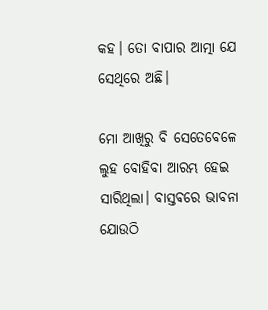କହ। ତୋ ବାପାର ଆତ୍ମା ଯେ ସେଥିରେ ଅଛି।

ମୋ ଆଖିରୁ ବି ସେତେବେଳେ ଲୁହ ବୋହିବା ଆରମ୍ଭ ହେଇ ସାରିଥିଲା। ବାସ୍ତଵରେ ଭାବନା ଯୋଉଠି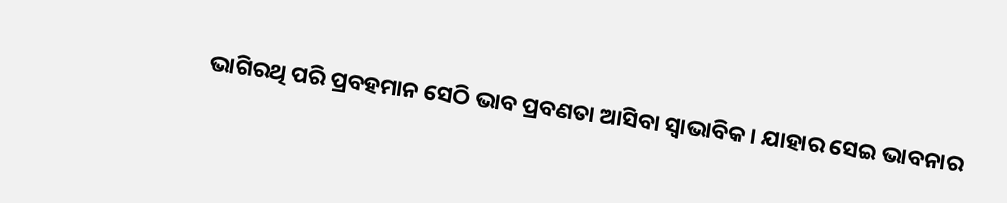ଭାଗିରଥି ପରି ପ୍ରବହମାନ ସେଠି ଭାବ ପ୍ରବଣତା ଆସିବା ସ୍ଵାଭାବିକ। ଯାହାର ସେଇ ଭାବନାର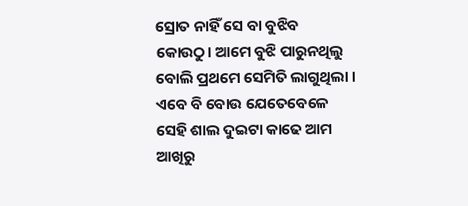ସ୍ରୋତ ନାହିଁ ସେ ବା ବୁଝିବ କୋଉଠୁ। ଆମେ ବୁଝି ପାରୁନଥିଲୁ ବୋଲି ପ୍ରଥମେ ସେମିତି ଲାଗୁଥିଲା । ଏବେ ବି ବୋଉ ଯେତେବେଳେ ସେହି ଶାଲ ଦୁଇଟା କାଢେ ଆମ ଆଖିରୁ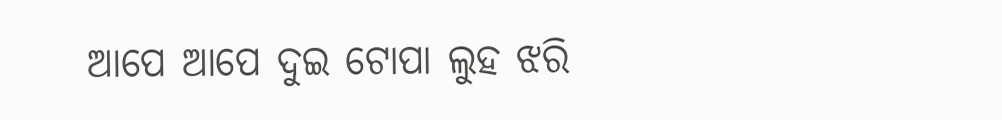ଆପେ ଆପେ ଦୁଇ ଟୋପା ଲୁହ ଝରି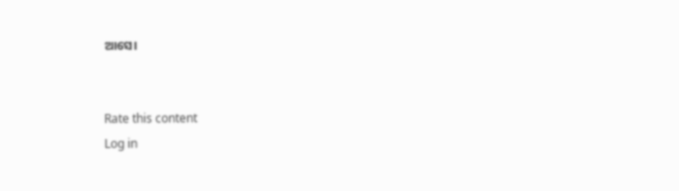ଆସେ।


Rate this content
Log in